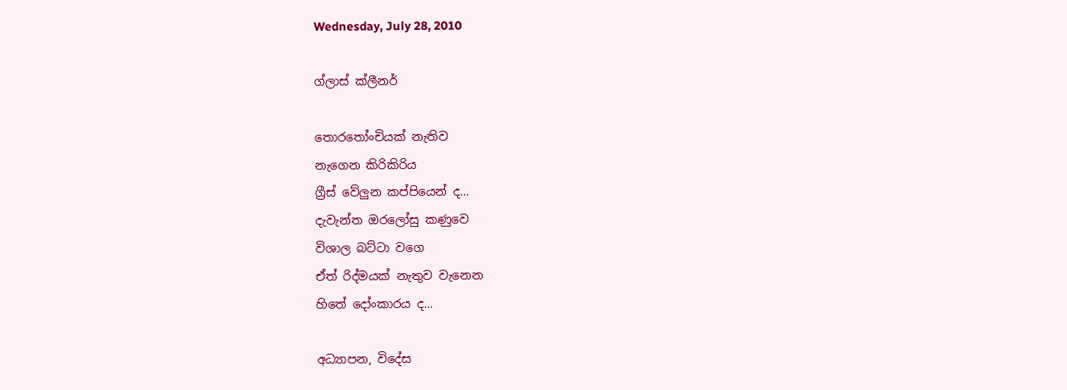Wednesday, July 28, 2010

ග්ලාස් ක්ලීනර්

තොරතෝංචියක් නැතිව
නැගෙන කිරිකිරිය
ග්‍රීස් වේලුන කප්පියෙන් ද...
දැවැන්ත ඔරලෝසු කණුවෙ
විශාල බට්ටා වගෙ
ඒත් රිද්මයක් නැතුව වැනෙන
හිතේ දෝංකාරය ද...

අධ්‍යාපන, විදේස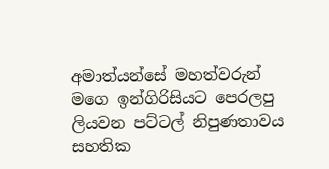අමාත්යන්සේ මහත්වරුන්
මගෙ ඉන්ගිරිසියට පෙරලපු
ලියවන පට්ටල් නිපුණතාවය
සහතික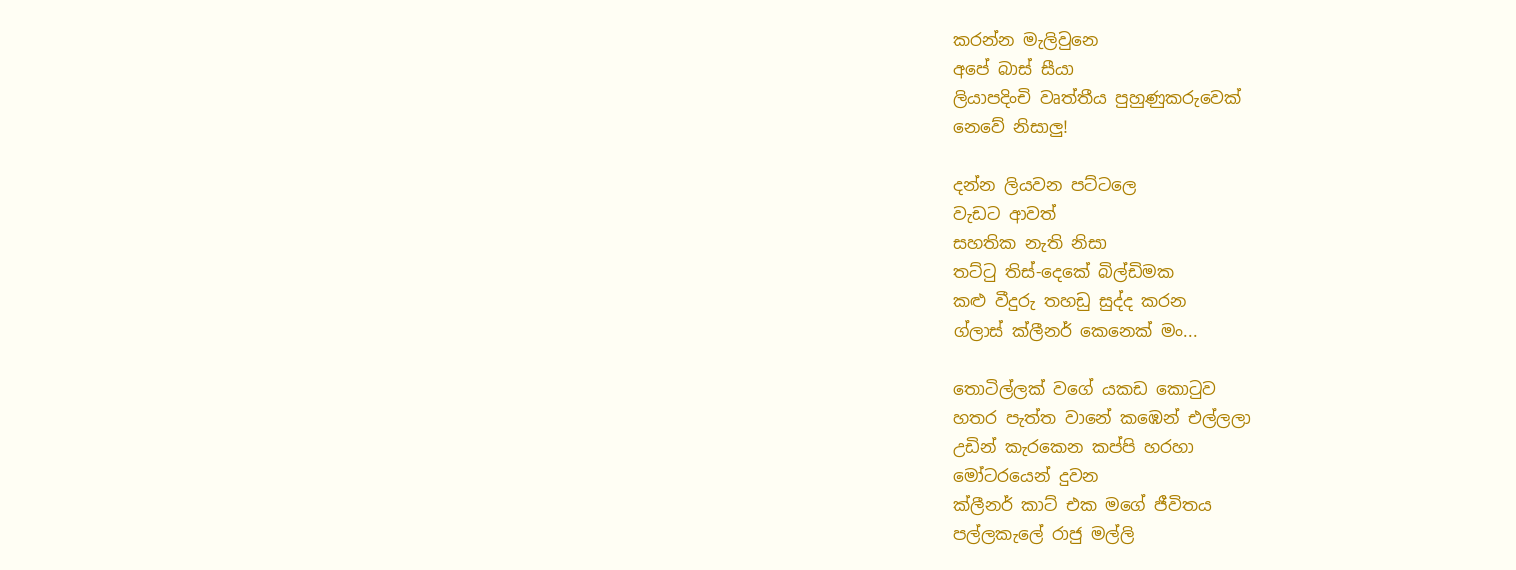කරන්න මැලිවුනෙ
අපේ බාස් සීයා
ලියාපදිංචි වෘත්තීය පුහුණුකරුවෙක්
නෙවේ නිසාලු!

දන්න ලියවන පට්ටලෙ
වැඩට ආවත්
සහතික නැති නිසා
තට්ටු තිස්-දෙකේ බිල්ඩිමක
කළු වීදුරු තහඩු සුද්ද කරන
ග්ලාස් ක්ලීනර් කෙනෙක් මං...

තොටිල්ලක් වගේ යකඩ කොටුව
හතර පැත්ත වානේ කඹෙන් එල්ලලා
උඩින් කැරකෙන කප්පි හරහා
මෝටරයෙන් දුවන
ක්ලීනර් කාට් එක මගේ ජීවිතය
පල්ලකැලේ රාජු මල්ලි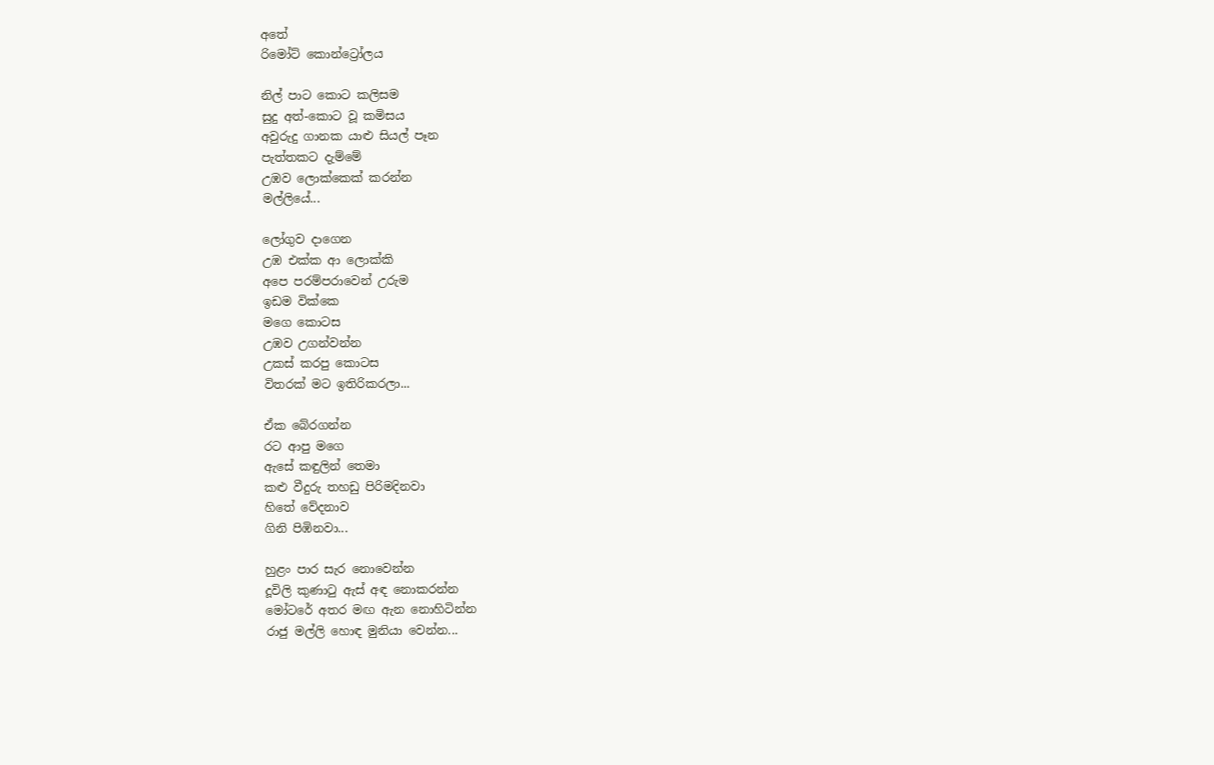අතේ
රිමෝට් කොන්ට්‍රෝලය

නිල් පාට කොට කලිසම
සුදු අත්-කොට වූ කමිසය
අවුරුදු ගානක යාළු සියල් පෑන
පැත්තකට දැම්මේ
උඹව ලොක්කෙක් කරන්න
මල්ලියේ...

ලෝගුව දාගෙන
උඹ එක්ක ආ ලොක්කි
අපෙ පරම්පරාවෙන් උරුම
ඉඩම වික්කෙ
මගෙ කොටස
උඹව උගන්වන්න
උකස් කරපු කොටස
විතරක් මට ඉතිරිකරලා...

ඒක බේරගන්න
රට ආපු මගෙ
ඇසේ කඳුලින් තෙමා
කළු වීදුරු තහඩු පිරිමදිනවා
හිතේ වේදනාව
ගිනි පිඹිනවා...

හුළං පාර සැර නොවෙන්න
දූවිලි කුණාටු ඇස් අඳ නොකරන්න
මෝටරේ අතර මඟ ඇන නොහිටින්න
රාජු මල්ලි හොඳ මුනියා වෙන්න...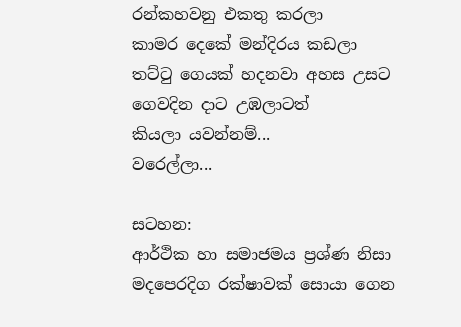රන්කහවනු එකතු කරලා
කාමර දෙකේ මන්දිරය කඩලා
තට්ටු ගෙයක් හදනවා අහස උසට
ගෙවදින දාට උඹලාටත්
කියලා යවන්නම්...
වරෙල්ලා...

සටහන:
ආර්ථික හා සමාජමය ප්‍රශ්ණ නිසා මදපෙරදිග රක්ෂාවක් සොයා ගෙන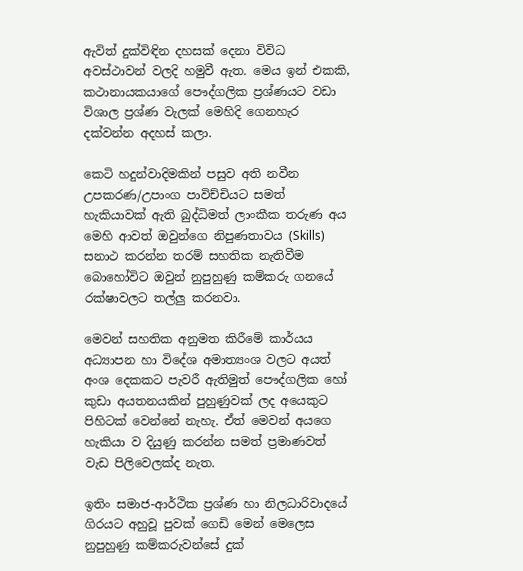ඇවිත් දුක්විඳින දහසක් දෙනා විවිධ අවස්ථාවන් වලදි හමුවී ඇත. මෙය ඉන් එකකි, කථානායකයාගේ පෞද්ගලික ප්‍රශ්ණයට වඩා විශාල ප්‍රශ්ණ වැලක් මෙහිදි ගෙනහැර දක්වන්න අදහස් කලා.

කෙටි හදුන්වාදිමකින් පසුව අති නවීන උපකරණ/උපාංග පාවිච්චියට සමත් හැකියාවක් ඇති බුද්ධිමත් ලාංකීක තරුණ අය මෙහි ආවත් ඔවුන්ගෙ නිපුණතාවය (Skills) සනාථ කරන්න තරම් සහතික නැතිවීම බොහෝවිට ඔවුන් නුපුහුණු කම්කරු ගනයේ රක්ෂාවලට තල්ලු කරනවා.

මෙවන් සහතික අනුමත කිරීමේ කාර්යය අධ්‍යාපන හා විදේශ අමාත්‍යංශ වලට අයත් අංශ දෙකකට පැවරී ඇතිමුත් පෞද්ගලික හෝ කුඩා අයතනයකින් පුහුණුවක් ලද අයෙකුට පිහිටක් වෙන්නේ නැහැ. ඒත් මෙවන් අයගෙ හැකියා ව දියුණු කරන්න සමත් ප්‍රමාණවත් වැඩ පිලිවෙලක්ද නැත.

ඉතිං සමාජ-ආර්ථික ප්‍රශ්ණ හා නිලධාරිවාදයේ ගිරයට අහුවූ පුවක් ගෙඩි මෙන් මෙලෙස නුපුහුණු කම්කරුවන්සේ දුක්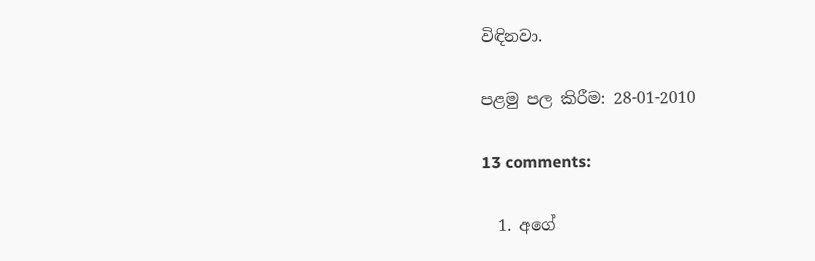විඳිනවා.

පළමු පල කිරීම: 28-01-2010

13 comments:

  1. අගේ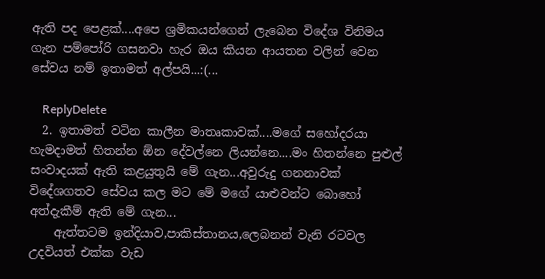ඇති පද පෙළක්....අපෙ ශ්‍රමිකයන්ගෙන් ලැබෙන විදේශ විනිමය ගැන පම්පෝරි ගසනවා හැර ඔය කියන ආයතන වලින් වෙන සේවය නම් ඉතාමත් අල්පයි...:(...

    ReplyDelete
  2. ඉතාමත් වටින කාලීන මාතෘකාවක්....මගේ සහෝදරයා හැමදාමත් හිතන්න ඕන දේවල්නෙ ලියන්නෙ....මං හිතන්නෙ පුළුල් සංවාදයක් ඇති කළයුතුයි මේ ගැන...අවුරුදු ගනනාවක් විදේශගතව සේවය කල මට මේ මගේ යාළුවන්ට බොහෝ අත්දැකීම් ඇති මේ ගැන...
    ඇත්තටම ඉන්දියාව,පාකිස්තානය,ලෙබනන් වැනි රටවල උදවියත් එක්ක වැඩ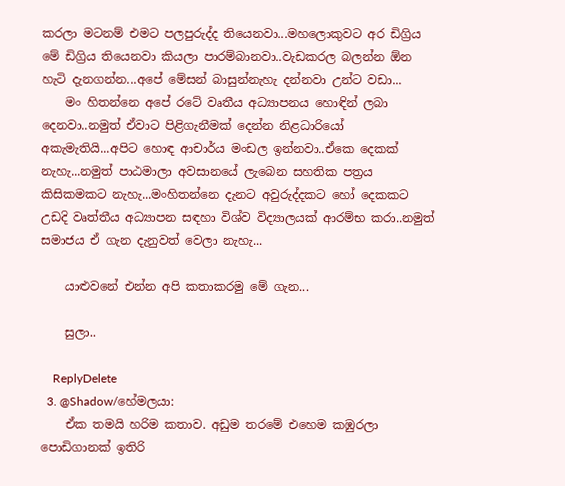කරලා මටනම් එමට පලපුරුද්ද තියෙනවා...මහලොකුවට අර ඩිග්‍රිය මේ ඩිග්‍රිය තියෙනවා කියලා පාරම්බානවා..වැඩකරල බලන්න ඕන හැටි දැනගන්න...අපේ මේසන් බාසුන්නැහැ දන්නවා උන්ට වඩා...
    මං හිතන්නෙ අපේ රටේ වෘතීය අධ්‍යාපනය හොඳින් ලබා දෙනවා..නමුත් ඒවාට පිළිගැනීමක් දෙන්න නිළධාරියෝ අකැමැතියි...අපිට හොඳ ආචාර්ය මංඩල ඉන්නවා..ඒකෙ දෙකක් නැහැ...නමුත් පාඨමාලා අවසානයේ ලැබෙන සහතික පත්‍රය කිසිකමකට නැහැ...මංහිතන්නෙ දැනට අවුරුද්දකට හෝ දෙකකට උඩදි වෘත්තීය අධ්‍යාපන සඳහා විශ්ව විද්‍යාලයක් ආරම්භ කරා..නමුත් සමාජය ඒ ගැන දැනුවත් වෙලා නැහැ...

    යාළුවනේ එන්න අපි කතාකරමු මේ ගැන...

    සුලා..

    ReplyDelete
  3. @Shadow/හේමලයා:
    ඒක තමයි හරිම කතාව. අඩුම තරමේ එහෙම කඹුරලා පොඩිගානක් ඉතිරි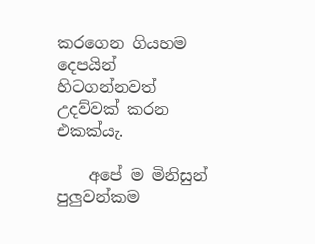කරගෙන ගියහම දෙපයින් හිටගන්නවත් උදව්වක් කරන එකක්යැ.

    අපේ ම මිනිසුන් පුලුවන්කම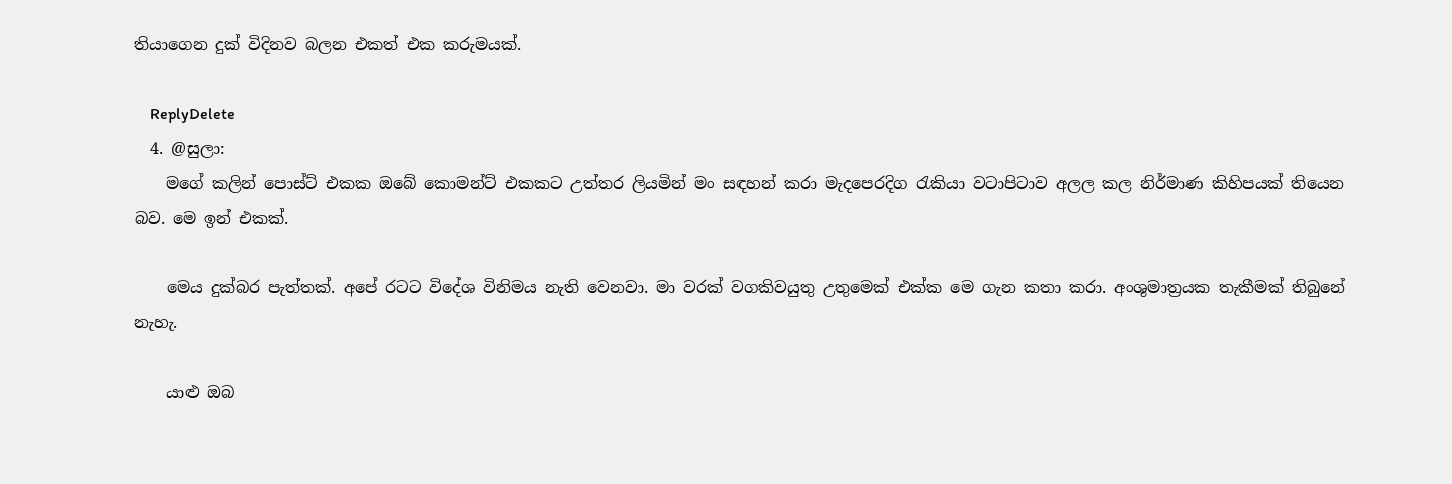තියාගෙන දුක් විදිනව බලන එකත් එක කරුමයක්.

    ReplyDelete
  4. @සුලා:
    මගේ කලින් පොස්ට් එකක ඔබේ කොමන්ට් එකකට උත්තර ලියමින් මං සඳහන් කරා මැදපෙරදිග රැකියා වටාපිටාව අලල කල නිර්මාණ කිහිපයක් තියෙන බව. මෙ ඉන් එකක්.

    මෙය දුක්බර පැත්තක්. අපේ රටට විදේශ විනිමය නැති වෙනවා. මා වරක් වගකිවයුතු උතුමෙක් එක්ක මෙ ගැන කතා කරා. අංශුමාත්‍රයක තැකීමක් තිබුනේ නැහැ.

    යාළු ඔබ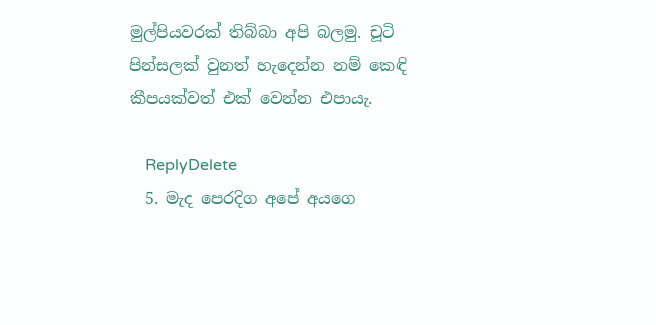මුල්පියවරක් තිබ්බා අපි බලමු. චූටි පින්සලක් වුනත් හැදෙන්න නම් කෙඳි කීපයක්වත් එක් වෙන්න එපායැ.

    ReplyDelete
  5. මැද පෙරදිග අපේ අයගෙ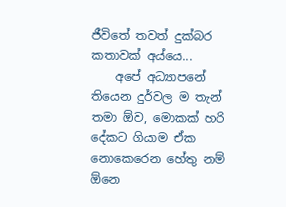ජීවිතේ තවත් දුක්බර කතාවක් අය්යෙ...
    අපේ අධ්‍යාපනේ තියෙන දුර්වල ම තැන් තමා ඕව, මොකක් හරි දේකට ගියාම ඒක නොකෙරෙන හේතු නම් ඕනෙ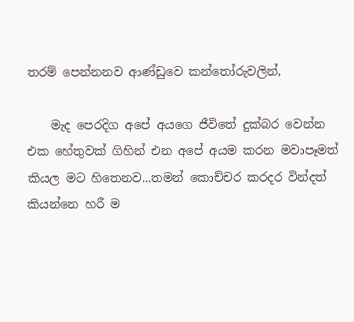තරම් පෙන්නනව ආණ්ඩුවෙ කන්තෝරුවලින්,

    මැද පෙරදිග අපේ අයගෙ ජීවිතේ දුක්බර වෙන්න එක හේතුවක් ගිහින් එන අපේ අයම කරන මවාපෑමත් කියල මට හිතෙනව...තමන් කොච්චර කරදර වින්දත් කියන්නෙ හරී ම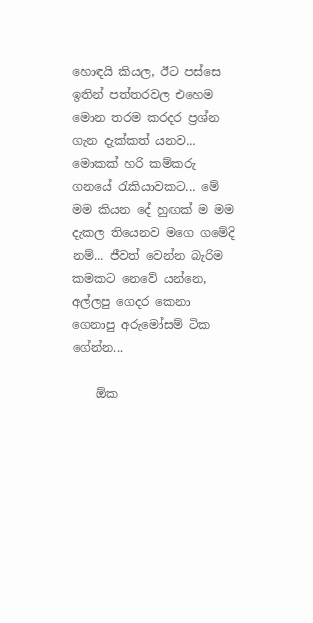හොඳයි කියල, ඊට පස්සෙ ඉතින් පත්තරවල එහෙම මොන තරම කරදර ප්‍රශ්න ගැන දැක්කත් යනව... මොකක් හරි කම්කරු ගනයේ ‍රැකියාවකට... මේ මම කියන දේ හුඟක් ම මම දැකල තියෙනව මගෙ ගමේදි නම්... ජීවත් වෙන්න බැරිම කමකට නෙවේ යන්නෙ, අල්ලපු ගෙදර කෙනා ගෙනාපු අරුමෝසම් ටික ගේන්න...

    ඕක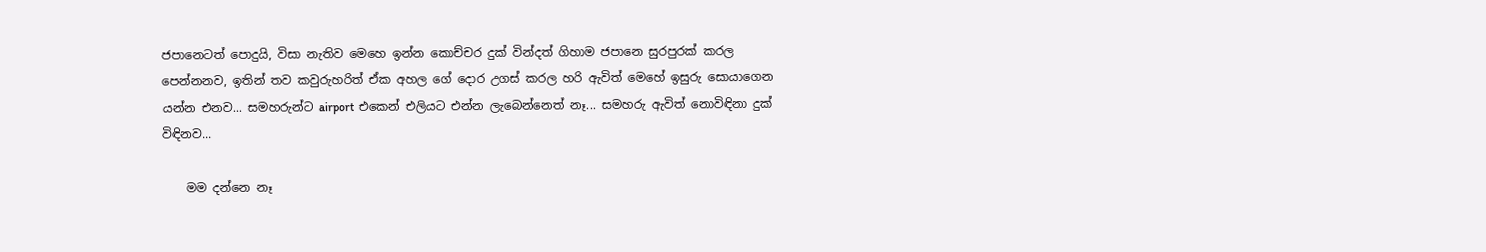ජපානෙටත් පොදුයි, විසා නැතිව මෙහෙ ඉන්න කොච්චර දුක් වින්දත් ගිහාම ජපානෙ සුරපුරක් කරල පෙන්නනව, ඉතින් තව කවුරුහරිත් ඒක අහල ගේ දොර උගස් කරල හරි ඇවිත් මෙහේ ඉසුරු සොයාගෙන යන්න එනව... සමහරුන්ට airport එකෙන් එලියට එන්න ලැබෙන්නෙත් නෑ... සමහරු ඇවිත් නොවිඳිනා දුක් විඳිනව...

    මම දන්නෙ නෑ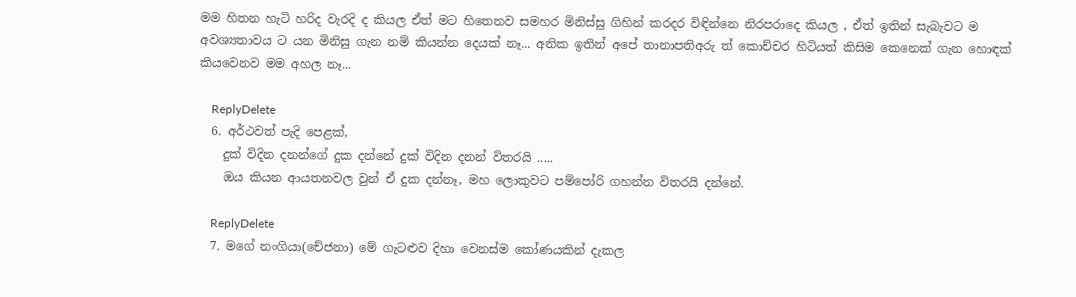මම හිතන හැටි හරිද වැරදි ද කියල ඒත් මට හිතෙනව සමහර මිනිස්සු ගිහින් කරදර විඳින්නෙ නිරපරාදෙ කියල , ඒත් ඉතින් සැබැවට ම අවශ්‍යතාවය ට යන මිනිසු ගැන නම් කියන්න දෙයක් නෑ... අනික ඉතින් අපේ තානාපතිඅරු ත් කොච්චර හිටියත් කිසිම කෙනෙක් ගැන හොඳක් කියවෙනව මම අහල නෑ...

    ReplyDelete
  6. අර්ථවත් පැදි පෙළක්,
    දුක් විදින දනන්ගේ දුක දන්නේ දුක් විදින දනන් විතරයි .....
    ඔය කියන ආයතනවල වුන් ‍ඒ දුක දන්නෑ, මහ ලොකුවට පම්පෝරි ගහන්න විතරයි දන්නේ.

    ReplyDelete
  7. මගේ නංගියා(චේජනා) මේ ගැටළුව දිහා වෙනස්ම කෝණයකින් දැකල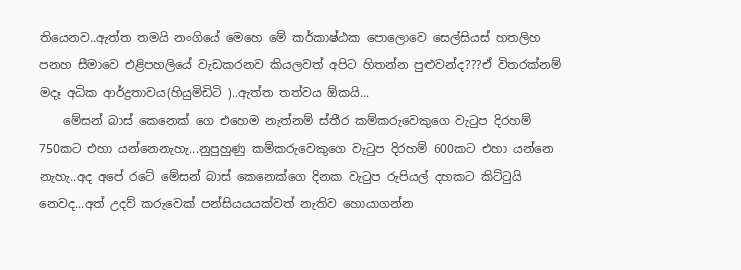තියෙනව..ඇත්ත තමයි නංගියේ මෙහෙ මේ කර්කාෂ්ඨක පොලොවෙ සෙල්සියස් හතලිහ පනහ සීමාවෙ එළිපහලියේ වැඩකරනව කියලවත් අපිට හිතන්න පුළුවන්ද???ඒ විතරක්නම් මදෑ අධික ආර්ද්‍රතාවය(හියුමිඩිටි )..ඇත්ත තත්වය ඕකයි...
    මේසන් බාස් කෙනෙක් ගෙ එහෙම නැත්නම් ස්තීර කම්කරුවෙකුගෙ වැටුප දිරහම් 750කට එහා යන්නෙනැහැ...නුපුහුණු කම්කරුවෙකුගෙ වැටුප දිරහම් 600කට එහා යන්නෙ නැහැ..අද අපේ රටේ මේසන් බාස් කෙනෙක්ගෙ දිනක වැටුප රුපියල් දහකට කිට්ටුයි නෙවද...අත් උදව් කරුවෙක් පන්සියයයක්වත් නැතිව හොයාගන්න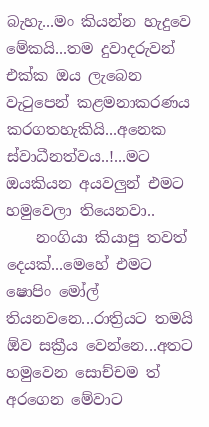බැහැ...මං කියන්න හැදුවෙ මේකයි...තම දුවාදරුවන් එක්ක ඔය ලැබෙන වැටුපෙන් කළමනාකරණය කරගතහැකියි...අනෙක ස්වාධීනත්වය..!...මට ඔයකියන අයවලුන් එමට හමුවෙලා තියෙනවා..
    නංගියා කියාපු තවත් දෙයක්...මෙහේ එමට ෂොපිං මෝල් තියනවනෙ...රාත්‍රියට තමයි ඕව සක්‍රීය වෙන්නෙ...අතට හමුවෙන සොච්චම ත් අරගෙන මේවාට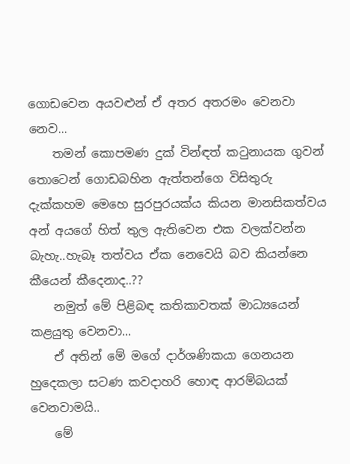ගොඩවෙන අයවළුන් ඒ අතර අතරමං වෙනවා නෙව...
    තමන් කොපමණ දුක් වින්ඳත් කටුනායක ගුවන් තොටෙන් ගොඩබහින ඇත්තන්ගෙ විසිතුරු දැක්කහම මෙහෙ සුරපුරයක්ය කියන මානසිකත්වය අන් අයගේ හිත් තුල ඇතිවෙන එක වලක්වන්න බැහැ..හැබෑ තත්වය ඒක නෙවෙයි බව කියන්නෙ කීයෙන් කීදෙනාද..??
    නමුත් මේ පිළිබඳ කතිකාවතක් මාධ්‍යයෙන් කළයුතු වෙනවා...
    ඒ අතින් මේ මගේ දාර්ශණිකයා ගෙනයන හුදෙකලා සටණ කවදාහරි හොඳ ආරම්බයක් වෙනවාමයි..
    මේ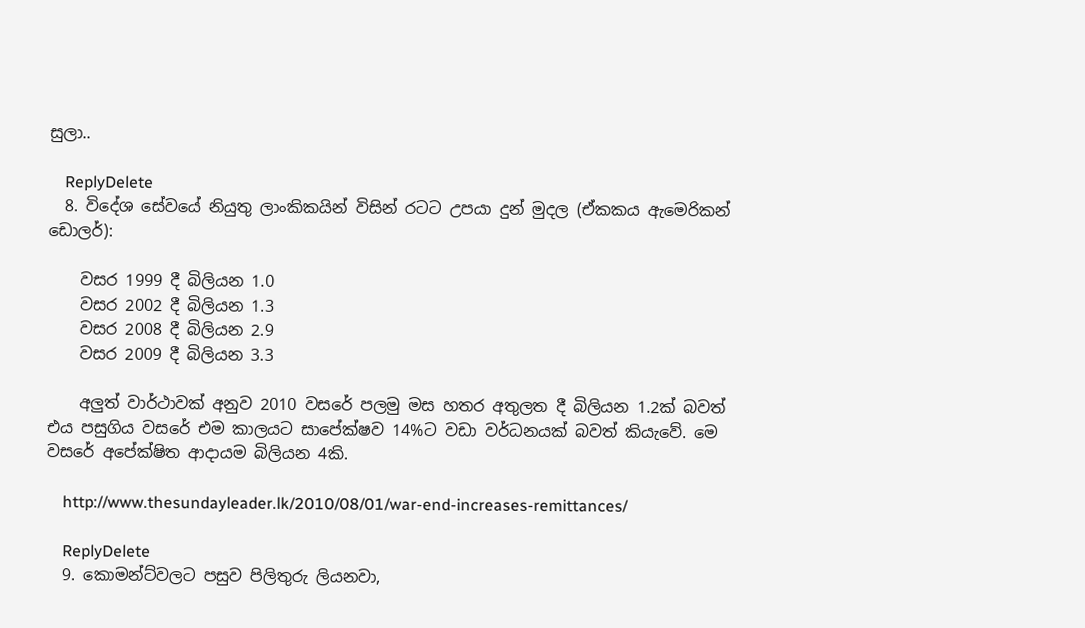සුලා..

    ReplyDelete
  8. විදේශ සේවයේ නියුතු ලාංකිකයින් විසින් රටට උපයා දුන් මුදල (ඒකකය ඇමෙරිකන් ඩොලර්):

    වසර 1999 දී බිලියන 1.0
    වසර 2002 දී බිලියන 1.3
    වසර 2008 දී බිලියන 2.9
    වසර 2009 දී බිලියන 3.3

    අලුත් වාර්ථාවක් අනුව 2010 වසරේ පලමු මස හතර අතුලත දී බිලියන 1.2ක් බවත් එය පසුගිය වසරේ එම කාලයට සාපේක්ෂව 14%ට වඩා වර්ධනයක් බවත් කියැවේ. මෙ වසරේ අපේක්ෂිත ආදායම බිලියන 4කි.

    http://www.thesundayleader.lk/2010/08/01/war-end-increases-remittances/

    ReplyDelete
  9. කොමන්ට්වලට පසුව පිලිතුරු ලියනවා,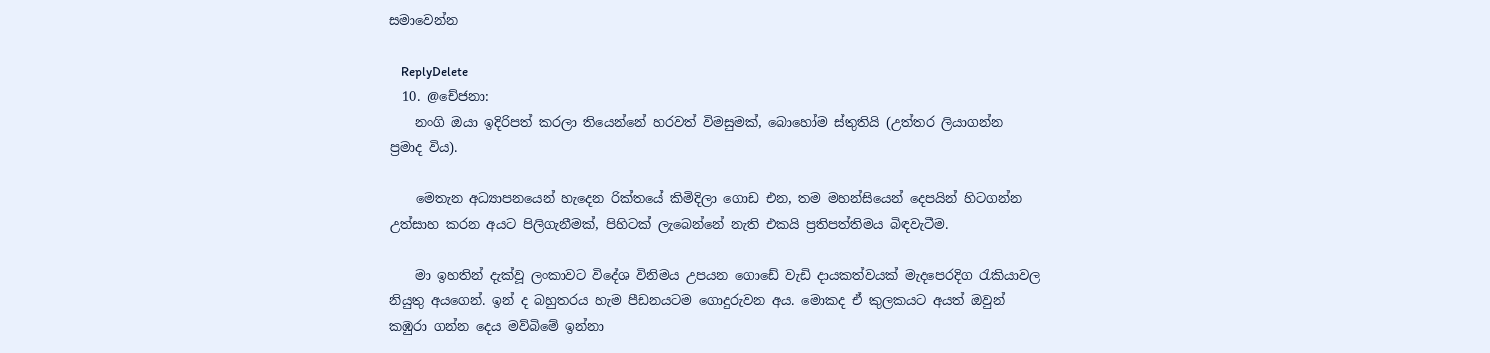සමාවෙන්න

    ReplyDelete
  10. @චේජනා:
    නංගි ඔයා ඉදිරිපත් කරලා තියෙන්නේ හරවත් විමසුමක්, බොහෝම ස්තුතියි (උත්තර ලියාගන්න ප්‍රමාද විය).

    මෙතැන අධ්‍යාපනයෙන් හැදෙන රික්තයේ කිමිදිලා ගොඩ එන, තම මහන්සියෙන් දෙපයින් හිටගන්න උත්සාහ කරන අයට පිලිගැනීමක්, පිහිටක් ලැබෙන්නේ නැති එකයි ප්‍රතිපත්තිමය බිඳවැටීම.

    මා ඉහතින් දැක්වූ ලංකාවට විදේශ විනිමය උපයන ගොඩේ වැඩි දායකත්වයක් මැදපෙරදිග රැකියාවල නියුතු අයගෙන්. ඉන් ද බහුතරය හැම පීඩනයටම ගොදුරුවන අය. මොකද ඒ කුලකයට අයත් ඔවුන් කඹුරා ගන්න දෙය මව්බිමේ ඉන්නා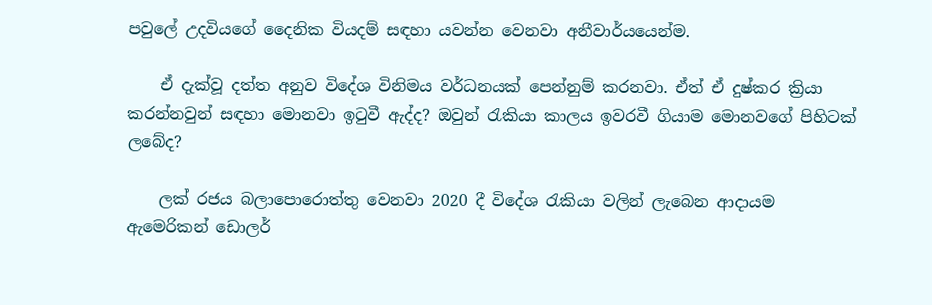පවුලේ උදවියගේ දෛනික වියදම් සඳහා යවන්න වෙනවා අනීවාර්යයෙන්ම.

    ඒ දැක්වූ දත්ත අනුව විදේශ විනිමය වර්ධනයක් පෙන්නුම් කරනවා. ඒත් ඒ දුෂ්කර ක්‍රියා කරන්නවුන් සඳහා මොනවා ඉටුවී ඇද්ද? ඔවුන් රැකියා කාලය ඉවරවී ගියාම මොනවගේ පිහිටක් ලබේද?

    ලක් රජය බලාපොරොත්තු වෙනවා 2020 දී විදේශ රැකියා වලින් ලැබෙන ආදායම ඇමෙරිකන් ඩොලර්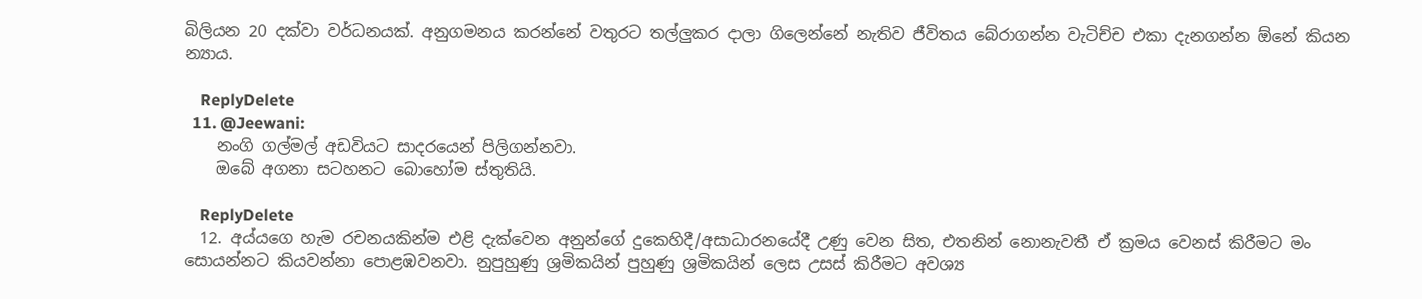බිලියන 20 දක්වා වර්ධනයක්. අනුගමනය කරන්නේ වතුරට තල්ලුකර දාලා ගිලෙන්නේ නැතිව ජීවිතය බේරාගන්න වැටිච්ච එකා දැනගන්න ඕනේ කියන න්‍යාය.

    ReplyDelete
  11. @Jeewani:
    නංගි ගල්මල් අඩවියට සාදරයෙන් පිලිගන්නවා.
    ඔබේ අගනා සටහනට බොහෝම ස්තුතියි.

    ReplyDelete
  12. අය්යගෙ හැම රචනයකින්ම එළි දැක්වෙන අනුන්ගේ දුකෙහිදී/අසාධාරනයේදී උණු වෙන සිත, එතනින් නොනැවතී ඒ ක්‍රමය වෙනස් කිරීමට මං සොයන්නට කියවන්නා පොළඹවනවා. නුපුහුණු ශ්‍රමිකයින් පුහුණු ශ්‍රමිකයින් ලෙස උසස් කිරීමට අවශ්‍ය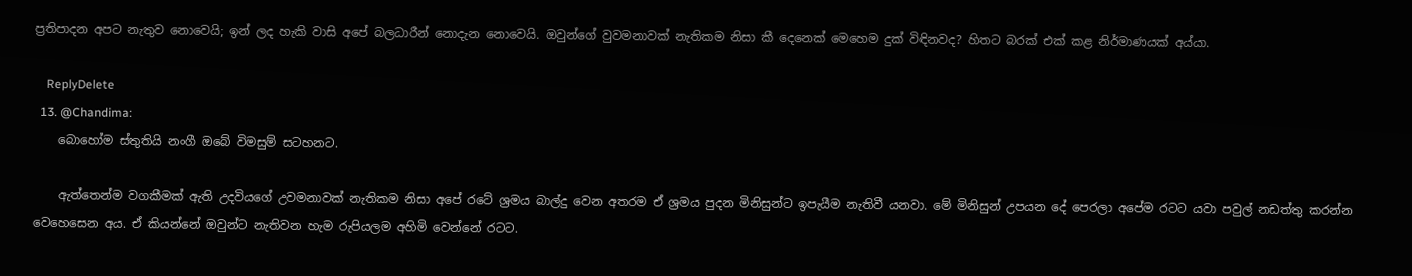ප්‍රතිපාදන අපට නැතුව නොවෙයි; ඉන් ලද හැකි වාසි අපේ බලධාරීන් නොදැන නොවෙයි. ඔවුන්ගේ වුවමනාවක් නැතිකම නිසා කී දෙනෙක් මෙහෙම දුක් විඳිනවද? හිතට බරක් එක් කළ නිර්මාණයක් අය්යා.

    ReplyDelete
  13. @Chandima:
    බොහෝම ස්තුතියි නංගී ඔබේ විමසුම් සටහනට.

    ඇත්තෙන්ම වගකීමක් ඇති උදවියගේ උවමනාවක් නැතිකම නිසා අපේ රටේ ශ්‍රමය බාල්දු වෙන අතරම ඒ ශ්‍රමය පුදන මිනිසුන්ට ඉපැයීම නැතිවී යනවා. මේ මිනිසුන් උපයන දේ පෙරලා අපේම රටට යවා පවුල් නඩත්තු කරන්න වෙහෙසෙන අය. ඒ කියන්නේ ඔවුන්ට නැතිවන හැම රුපියලම අහිමි වෙන්නේ රටට.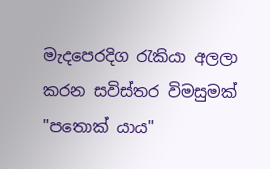මැදපෙරදිග රැකියා අලලා කරන සවිස්තර විමසුමක් "පතොක් යාය"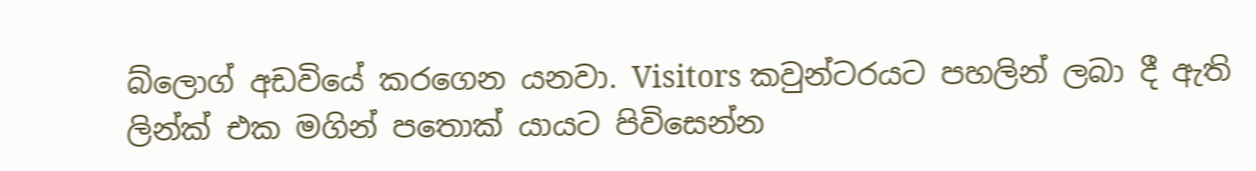බ්ලොග් අඩවියේ කරගෙන යනවා. Visitors කවුන්ටරයට පහලින් ලබා දී ඇති ලින්ක් එක මගින් පතොක් යායට පිවිසෙන්න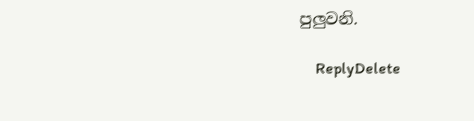පුලුවනි.

    ReplyDelete